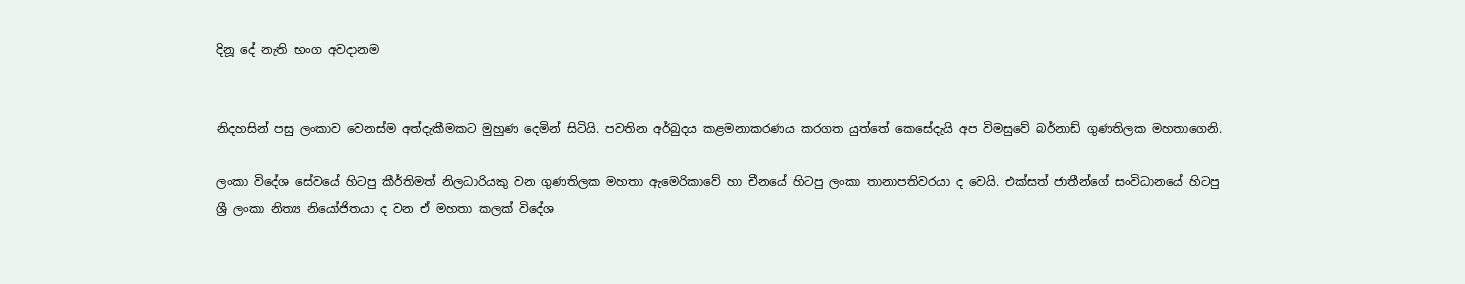දිනූ දේ නැති භංග අවදානම


නිදහසින් පසු ලංකාව වෙනස්ම අත්දැකීමකට මුහුණ දෙමින් සිටියි. පවතින අර්බුදය කළමනාකරණය කරගත යුත්තේ කෙසේදැයි අප විමසුවේ බර්නාඩ් ගුණතිලක මහතාගෙනි.

ලංකා විදේශ සේවයේ හිටපු කීර්තිමත් නිලධාරියකු වන ගුණතිලක මහතා ඇමෙරිකාවේ හා චීනයේ හිටපු ලංකා තානාපතිවරයා ද වෙයි. එක්සත් ජාතීන්ගේ සංවිධානයේ හිටපු ශ්‍රී ලංකා නිත්‍ය නියෝජිතයා ද වන ඒ මහතා කලක් විදේශ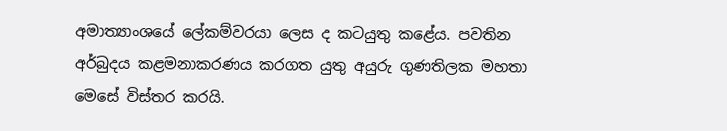අමාත්‍යාංශයේ ලේකම්වරයා ලෙස ද කටයුතු කළේය. පවතින අර්බුදය කළමනාකරණය කරගත යුතු අයුරු ගුණතිලක මහතා මෙසේ විස්තර කරයි.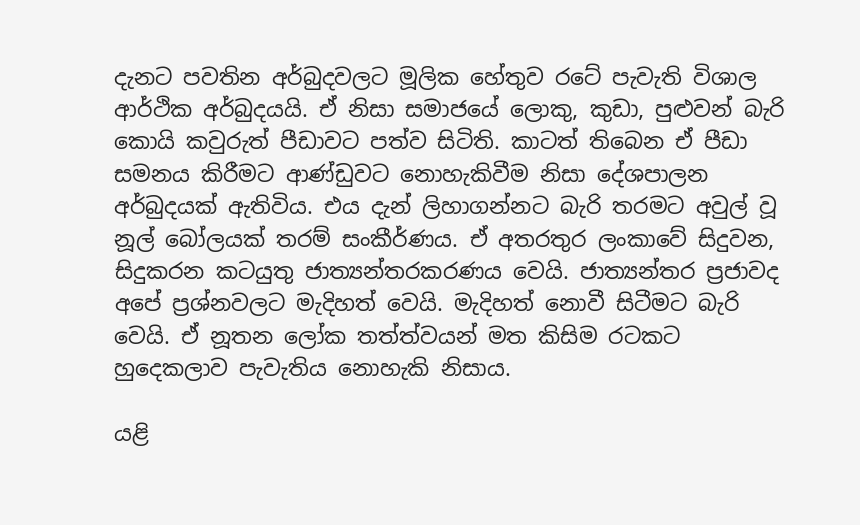දැනට පවතින අර්බුදවලට මූලික හේතුව රටේ පැවැති විශාල ආර්ථික අර්බුදයයි. ඒ නිසා සමාජයේ ලොකු, කුඩා, පුළුවන් බැරි කොයි කවුරුත් පීඩාවට පත්ව සිටිති. කාටත් තිබෙන ඒ පීඩා සමනය කිරීමට ආණ්ඩුවට නොහැකිවීම නිසා දේශපාලන අර්බුදයක් ඇතිවිය. එය දැන් ලිහාගන්නට බැරි තරමට අවුල් වූ නූල් බෝලයක් තරම් සංකීර්ණය. ඒ අතරතුර ලංකාවේ සිදුවන, සිදුකරන කටයුතු ජාත්‍යන්තරකරණය වෙයි. ජාත්‍යන්තර ප්‍රජාවද අපේ ප්‍රශ්නවලට මැදිහත් වෙයි. මැදිහත් නොවී සිටීමට බැරි වෙයි. ඒ නූතන ලෝක තත්ත්වයන් මත කිසිම රටකට හුදෙකලාව පැවැතිය නොහැකි නිසාය.

යළි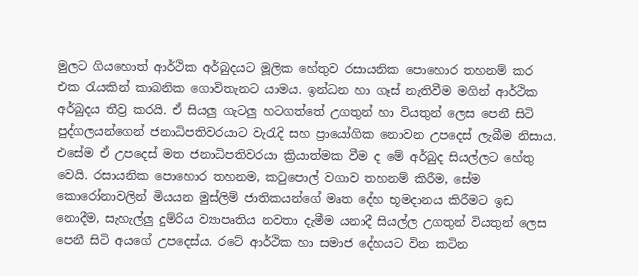මුලට ගියහොත් ආර්ථික අර්බුදයට මූලික හේතුව රසායනික පොහොර තහනම් කර එක රැයකින් කාබනික ගොවිතැනට යාමය. ඉන්ධන හා ගෑස් නැතිවීම මගින් ආර්ථික අර්බුදය තීව්‍ර කරයි. ඒ සියලු ගැටලු හටගත්තේ උගතුන් හා වියතුන් ලෙස පෙනී සිටි පුද්ගලයන්ගෙන් ජනාධිපතිවරයාට වැරැදි සහ ප්‍රායෝගික නොවන උපදෙස් ලැබීම නිසාය. එසේම ඒ උපදෙස් මත ජනාධිපතිවරයා ක්‍රියාත්මක වීම ද මේ අර්බුද සියල්ලට හේතු වෙයි. රසායනික පොහොර තහනම, කටුපොල් වගාව තහනම් කිරීම, සේම කොරෝනාවලින් මියයන මුස්ලිම් ජාතිකයන්ගේ මෘත දේහ භූමදානය කිරීමට ඉඩ නොදීම, සැහැල්ලු දුම්රිය ව්‍යාපෘතිය නවතා දැමීම යනාදී සියල්ල උගතුන් වියතුන් ලෙස පෙනී සිටි අයගේ උපදෙස්ය. රටේ ආර්ථික හා සමාජ දේහයට වින කටින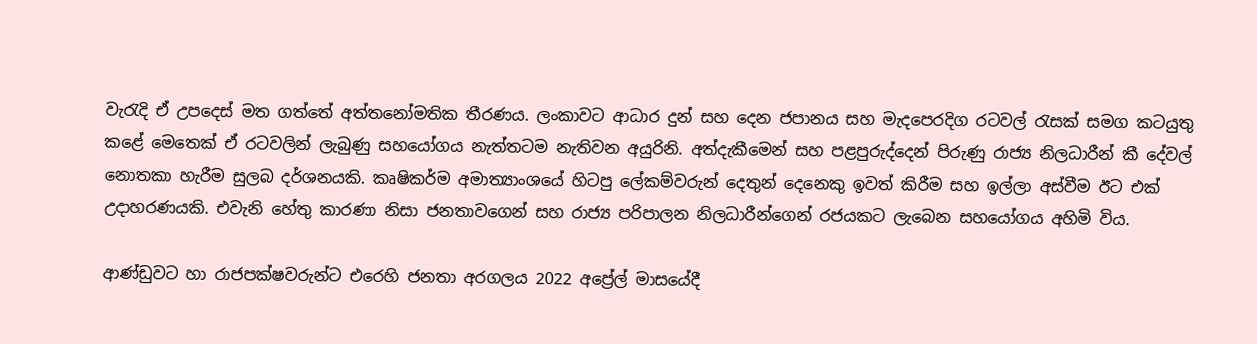වැරැදි ඒ උපදෙස් මත ගත්තේ අත්තනෝමතික තීරණය. ලංකාවට ආධාර දුන් සහ දෙන ජපානය සහ මැදපෙරදිග රටවල් රැසක් සමග කටයුතු කළේ මෙතෙක් ඒ රටවලින් ලැබුණු සහයෝගය නැත්තටම නැතිවන අයුරිනි. අත්දැකීමෙන් සහ පළපුරුද්දෙන් පිරුණු රාජ්‍ය නිලධාරීන් කී දේවල් නොතකා හැරීම සුලබ දර්ශනයකි. කෘෂිකර්ම අමාත්‍යාංශයේ හිටපු ලේකම්වරුන් දෙතුන් දෙනෙකු ඉවත් කිරීම සහ ඉල්ලා අස්වීම ඊට එක් උදාහරණයකි. එවැනි හේතු කාරණා නිසා ජනතාවගෙන් සහ රාජ්‍ය පරිපාලන නිලධාරීන්ගෙන් රජයකට ලැබෙන සහයෝගය අහිමි විය.

ආණ්ඩුවට හා රාජපක්ෂවරුන්ට එරෙහි ජනතා අරගලය 2022 අප්‍රේල් මාසයේදී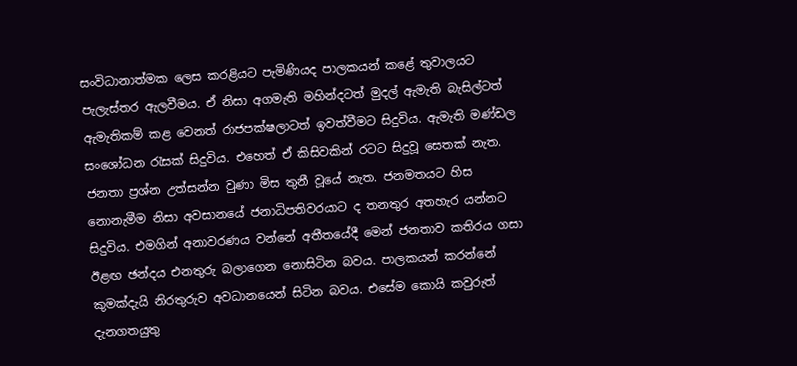සංවිධානාත්මක ලෙස කරළියට පැමිණියද පාලකයන් කළේ තුවාලයට පැලැස්තර ඇලවීමය. ඒ නිසා අගමැති මහින්දටත් මුදල් ඇමැති බැසිල්ටත් ඇමැතිකම් කළ වෙනත් රාජපක්ෂලාටත් ඉවත්වීමට සිදුවිය. ඇමැති මණ්ඩල සංශෝධන රැසක් සිදුවිය. එහෙත් ඒ කිසිවකින් රටට සිදුවූ සෙතක් නැත. ජනතා ප්‍රශ්න උත්සන්න වුණා මිස තුනී වූයේ නැත. ජනමතයට හිස නොනැමීම නිසා අවසානයේ ජනාධිපතිවරයාට ද තනතුර අතහැර යන්නට සිදුවිය. එමගින් අනාවරණය වන්නේ අතීතයේදී මෙන් ජනතාව කතිරය ගසා ඊළඟ ඡන්දය එනතුරු බලාගෙන නොසිටින බවය. පාලකයන් කරන්නේ කුමක්දැයි නිරතුරුව අවධානයෙන් සිටින බවය. එසේම කොයි කවුරුත් දැනගතයුතු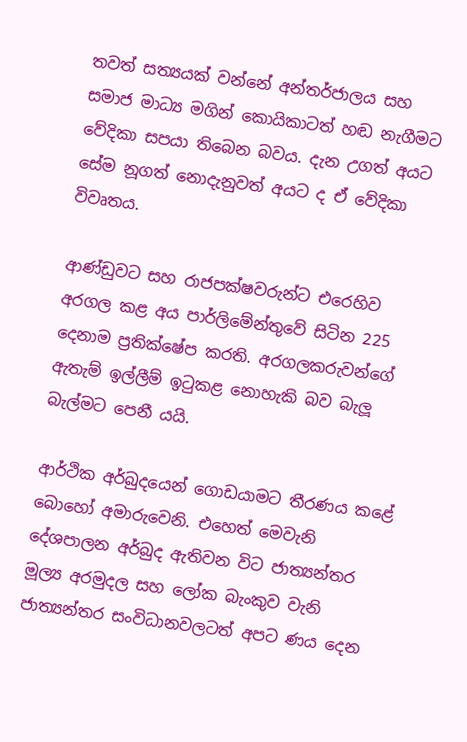තවත් සත්‍යයක් වන්නේ අන්තර්ජාලය සහ සමාජ මාධ්‍ය මගින් කොයිකාටත් හඬ නැගීමට වේදිකා සපයා තිබෙන බවය. දැන උගත් අයට සේම නූගත් නොදැනුවත් අයට ද ඒ වේදිකා විවෘතය.

ආණ්ඩුවට සහ රාජපක්ෂවරුන්ට එරෙහිව අරගල කළ අය පාර්ලිමේන්තුවේ සිටින 225 දෙනාම ප්‍රතික්ෂේප කරති. අරගලකරුවන්ගේ ඇතැම් ඉල්ලීම් ඉටුකළ නොහැකි බව බැලූ බැල්මට පෙනී යයි.

ආර්ථික අර්බුදයෙන් ගොඩයාමට තීරණය කළේ  බොහෝ අමාරුවෙනි. එහෙත් මෙවැනි දේශපාලන අර්බුද ඇතිවන විට ජාත්‍යන්තර මූල්‍ය අරමුදල සහ ලෝක බැංකුව වැනි ජාත්‍යන්තර සංවිධානවලටත් අපට ණය දෙන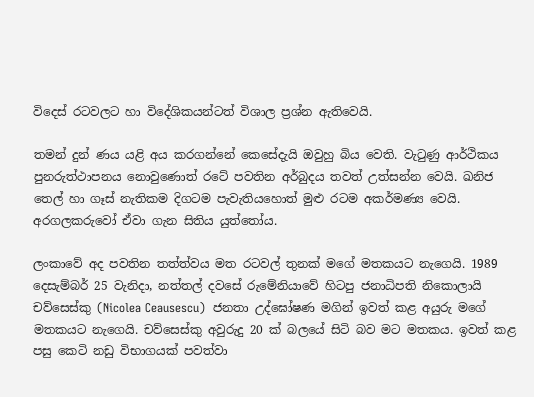විදෙස් රටවලට හා විදේශිකයන්ටත් විශාල ප්‍රශ්න ඇතිවෙයි.

තමන් දුන් ණය යළි අය කරගන්නේ කෙසේදැයි ඔවුහු බිය වෙති. වැටුණු ආර්ථිකය පුනරුත්ථාපනය නොවුණොත් රටේ පවතින අර්බුදය තවත් උත්සන්න වෙයි. ඛනිජ තෙල් හා ගෑස් නැතිකම දිගටම පැවැතියහොත් මුළු රටම අකර්මණ්‍ය වෙයි. අරගලකරුවෝ ඒවා ගැන සිතිය යුත්තෝය.

ලංකාවේ අද පවතින තත්ත්වය මත රටවල් තුනක් මගේ මතකයට නැගෙයි. 1989 දෙසැම්බර් 25 වැනිදා, නත්තල් දවසේ රුමේනියාවේ හිටපු ජනාධිපති නිකොලායි චව්සෙස්කු (Nicolea Ceausescu)  ජනතා උද්ඝෝෂණ මගින් ඉවත් කළ අයුරු මගේ මතකයට නැගෙයි. චව්සෙස්කු අවුරුදු 20 ක් බලයේ සිටි බව මට මතකය. ඉවත් කළ පසු කෙටි නඩු විභාගයක් පවත්වා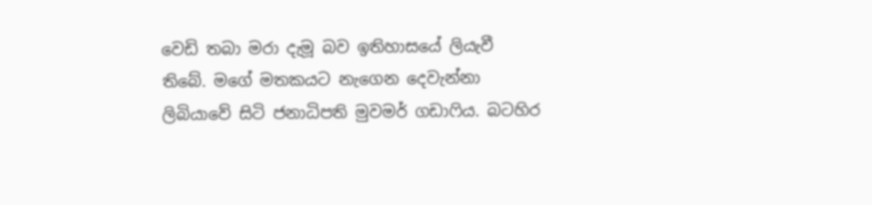වෙඩි තබා මරා දැමූ බව ඉතිහාසයේ ලියැවී තිබේ. මගේ මතකයට නැගෙන දෙවැන්නා ලිබියාවේ සිටි ජනාධිපති මුවමර් ගඩාෆිය. බටහිර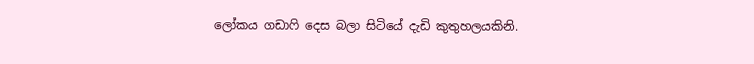ලෝකය ගඩාෆි දෙස බලා සිටියේ දැඩි කුතුහලයකිනි.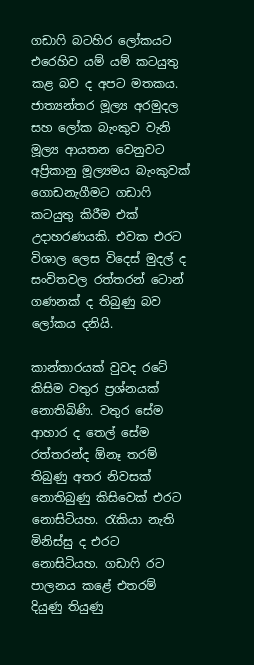ගඩාෆි බටහිර ලෝකයට එරෙහිව යම් යම් කටයුතු කළ බව ද අපට මතකය. ජාත්‍යන්තර මූල්‍ය අරමුදල සහ ලෝක බැංකුව වැනි මූල්‍ය ආයතන වෙනුවට අප්‍රිකානු මූල්‍යමය බැංකුවක් ගොඩනැගීමට ගඩාෆි කටයුතු කිරීම එක් උදාහරණයකි. එවක එරට විශාල ලෙස විදෙස් මුදල් ද සංවිතවල රත්තරන් ටොන් ගණනක් ද තිබුණු බව ලෝකය දනියි.

කාන්තාරයක් වුවද රටේ කිසිම වතුර ප්‍රශ්නයක් නොතිබිණි. වතුර සේම ආහාර ද තෙල් සේම රත්තරන්ද ඕනෑ තරම් තිබුණු අතර නිවසක් නොතිබුණු කිසිවෙක් එරට නොසිටියහ. රැකියා නැති මිනිස්සු ද එරට නොසිටියහ. ගඩාෆි රට පාලනය කළේ එතරම් දියුණු තියුණු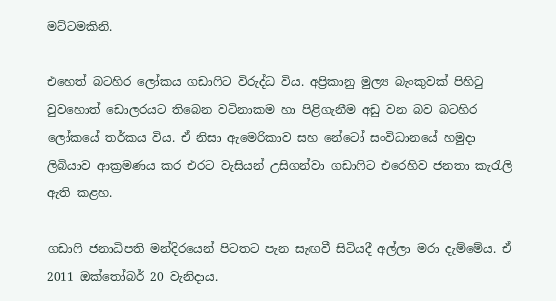මට්ටමකිනි.

එහෙත් බටහිර ලෝකය ගඩාෆිට විරුද්ධ විය. අප්‍රිකානු මුල්‍ය බැංකුවක් පිහිටු වුවහොත් ඩොලරයට තිබෙන වටිනාකම හා පිළිගැනීම අඩු වන බව බටහිර ලෝකයේ තර්කය විය. ඒ නිසා ඇමෙරිකාව සහ නේටෝ සංවිධානයේ හමුදා ලිබියාව ආක්‍රමණය කර එරට වැසියන් උසිගන්වා ගඩාෆිට එරෙහිව ජනතා කැරැලි ඇති කළහ.

ගඩාෆි ජනාධිපති මන්දිරයෙන් පිටතට පැන සැඟවී සිටියදී අල්ලා මරා දැම්මේය. ඒ 2011 ඔක්තෝබර් 20 වැනිදාය.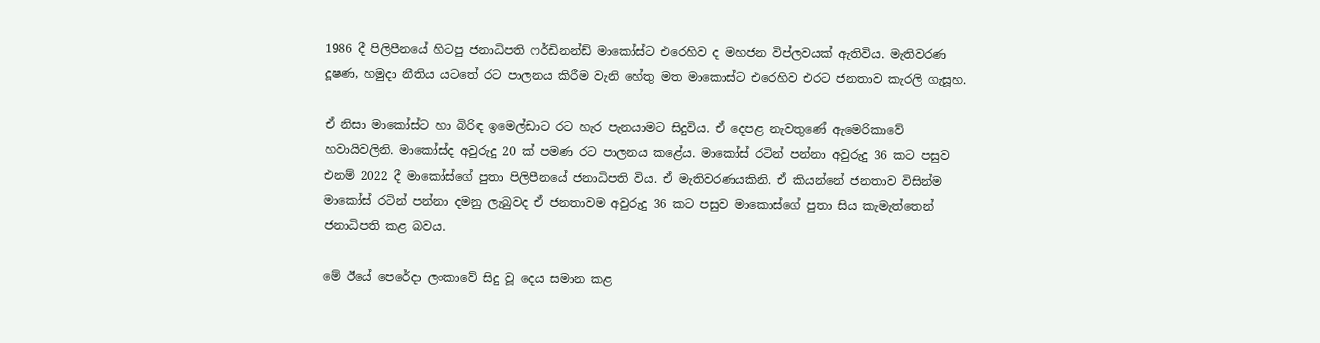1986 දී පිලිපීනයේ හිටපු ජනාධිපති ෆර්ඩිනන්ඩ් මාකෝස්ට එරෙහිව ද මහජන විප්ලවයක් ඇතිවිය. මැතිවරණ දූෂණ, හමුදා නීතිය යටතේ රට පාලනය කිරීම වැනි හේතු මත මාකොස්ට එරෙහිව එරට ජනතාව කැරලි ගැසූහ.

ඒ නිසා මාකෝස්ට හා බිරිඳ ඉමෙල්ඩාට රට හැර පැනයාමට සිදුවිය. ඒ දෙපළ නැවතුණේ ඇමෙරිකාවේ හවායිවලිනි. මාකෝස්ද අවුරුදු 20 ක් පමණ රට පාලනය කළේය. මාකෝස් රටින් පන්නා අවුරුදු 36 කට පසුව එනම් 2022 දී මාකෝස්ගේ පුතා පිලිපීනයේ ජනාධිපති විය. ඒ මැතිවරණයකිනි. ඒ කියන්නේ ජනතාව විසින්ම මාකෝස් රටින් පන්නා දමනු ලැබුවද ඒ ජනතාවම අවුරුදු 36 කට පසුව මාකොස්ගේ පුතා සිය කැමැත්තෙන් ජනාධිපති කළ බවය.

මේ ඊයේ පෙරේදා ලංකාවේ සිදු වූ දෙය සමාන කළ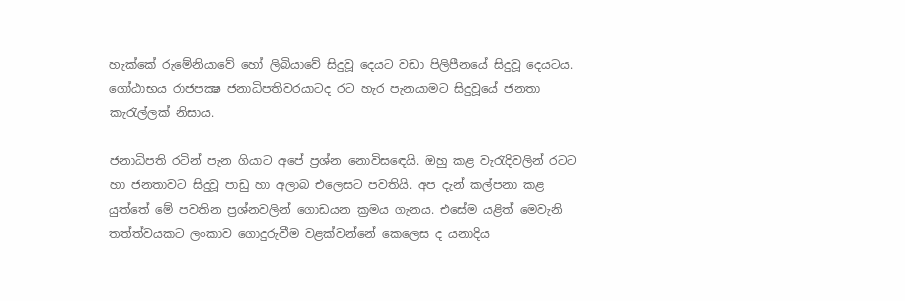හැක්කේ රුමේනියාවේ හෝ ලිබියාවේ සිදුවූ දෙයට වඩා පිලිපීනයේ සිදුවූ දෙයටය. ගෝඨාභය රාජපක්‍ෂ ජනාධිපතිවරයාටද රට හැර පැනයාමට සිදුවූයේ ජනතා කැරැල්ලක් නිසාය.

ජනාධිපති රටින් පැන ගියාට අපේ ප්‍රශ්න නොවිසඳෙයි. ඔහු කළ වැරැදිවලින් රටට හා ජනතාවට සිදුවූ පාඩු හා අලාබ එලෙසට පවතියි. අප දැන් කල්පනා කළ යුත්තේ මේ පවතින ප්‍රශ්නවලින් ගොඩයන ක්‍රමය ගැනය. එසේම යළිත් මෙවැනි තත්ත්වයකට ලංකාව ගොදුරුවීම වළක්වන්නේ කෙලෙස ද යනාදිය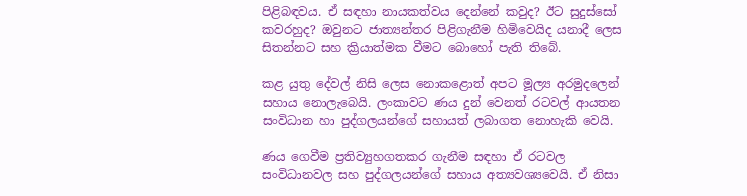පිළිබඳවය. ඒ සඳහා නායකත්වය දෙන්නේ කවුද? ඊට සුදුස්සෝ කවරහුද? ඔවුනට ජාත්‍යන්තර පිළිගැනීම හිමිවෙයිද යනාදී ලෙස සිතන්නට සහ ක්‍රියාත්මක වීමට බොහෝ පැති තිබේ.

කළ යුතු දේවල් නිසි ලෙස නොකළොත් අපට මූල්‍ය අරමුදලෙන් සහාය නොලැබෙයි. ලංකාවට ණය දුන් වෙනත් රටවල් ආයතන සංවිධාන හා පුද්ගලයන්ගේ සහායත් ලබාගත නොහැකි වෙයි.

ණය ගෙවීම ප්‍රතිව්‍යුහගතකර ගැනීම සඳහා ඒ රටවල සංවිධානවල සහ පුද්ගලයන්ගේ සහාය අත්‍යවශ්‍යවෙයි. ඒ නිසා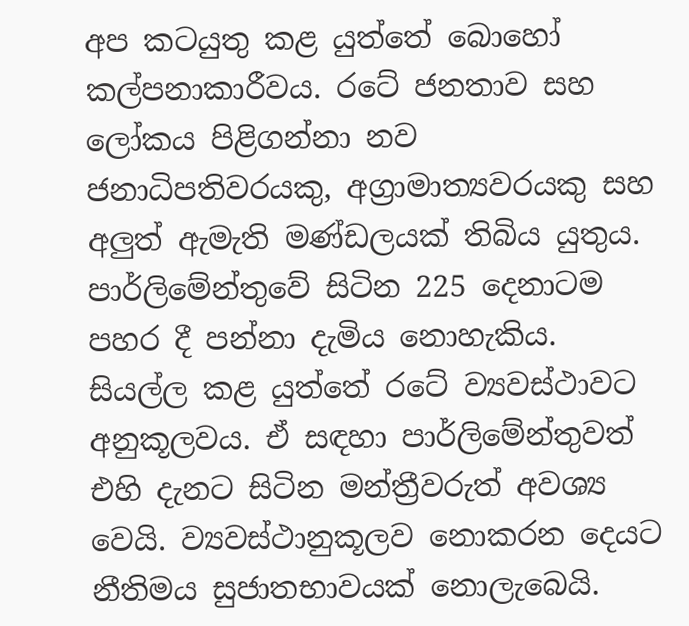අප කටයුතු කළ යුත්තේ බොහෝ කල්පනාකාරීවය. රටේ ජනතාව සහ ලෝකය පිළිගන්නා නව ජනාධිපතිවරයකු, අග්‍රාමාත්‍යවරයකු සහ අලුත් ඇමැති මණ්ඩලයක් තිබිය යුතුය. පාර්ලිමේන්තුවේ සිටින 225 දෙනාටම පහර දී පන්නා දැමිය නොහැකිය. සියල්ල කළ යුත්තේ රටේ ව්‍යවස්ථාවට අනුකූලවය. ඒ සඳහා පාර්ලිමේන්තුවත් එහි දැනට සිටින මන්ත්‍රීවරුත් අවශ්‍ය වෙයි. ව්‍යවස්ථානුකූලව නොකරන දෙයට නීතිමය සුජාතභාවයක් නොලැබෙයි.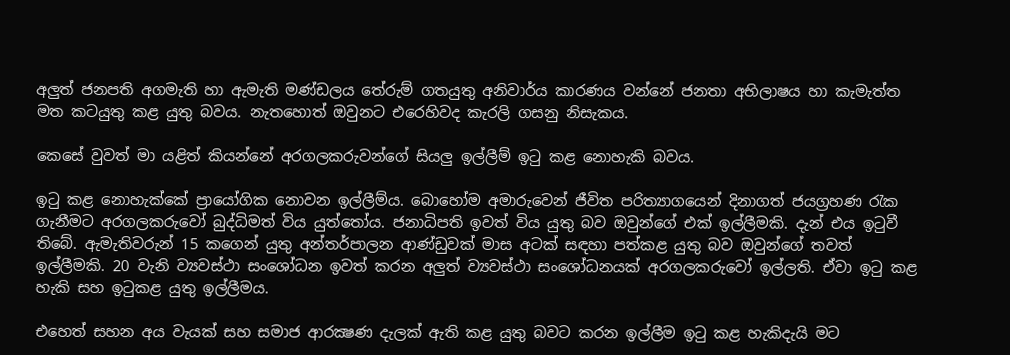අලුත් ජනපති අගමැති හා ඇමැති මණ්ඩලය තේරුම් ගතයුතු අනිවාර්ය කාරණය වන්නේ ජනතා අභිලාෂය හා කැමැත්ත මත කටයුතු කළ යුතු බවය. නැතහොත් ඔවුනට එරෙහිවද කැරලි ගසනු නිසැකය.

කෙසේ වුවත් මා යළිත් කියන්නේ අරගලකරුවන්ගේ සියලු ඉල්ලීම් ඉටු කළ නොහැකි බවය.

ඉටු කළ නොහැක්කේ ප්‍රායෝගික නොවන ඉල්ලීම්ය. බොහෝම අමාරුවෙන් ජීවිත පරිත්‍යාගයෙන් දිනාගත් ජයග්‍රහණ රැක ගැනීමට අරගලකරුවෝ බුද්ධිමත් විය යුත්තෝය. ජනාධිපති ඉවත් විය යුතු බව ඔවුන්ගේ එක් ඉල්ලීමකි. දැන් එය ඉටුවී තිබේ. ඇමැතිවරුන් 15 කගෙන් යුතු අන්තර්පාලන ආණ්ඩුවක් මාස අටක් සඳහා පත්කළ යුතු බව ඔවුන්ගේ තවත් ඉල්ලීමකි. 20 වැනි ව්‍යවස්ථා සංශෝධන ඉවත් කරන අලුත් ව්‍යවස්ථා සංශෝධනයක් අරගලකරුවෝ ඉල්ලති. ඒවා ඉටු කළ හැකි සහ ඉටුකළ යුතු ඉල්ලීමය.

එහෙත් සහන අය වැයක් සහ සමාජ ආරක්‍ෂණ දැලක් ඇති කළ යුතු බවට කරන ඉල්ලීම ඉටු කළ හැකිදැයි මට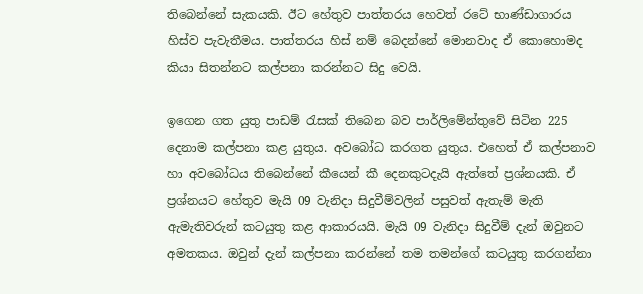තිබෙන්නේ සැකයකි. ඊට හේතුව පාත්තරය හෙවත් රටේ භාණ්ඩාගාරය හිස්ව පැවැතීමය. පාත්තරය හිස් නම් බෙදන්නේ මොනවාද ඒ කොහොමද කියා සිතන්නට කල්පනා කරන්නට සිදු වෙයි.

ඉගෙන ගත යුතු පාඩම් රැසක් තිබෙන බව පාර්ලිමේන්තුවේ සිටින 225 දෙනාම කල්පනා කළ යුතුය. අවබෝධ කරගත යුතුය. එහෙත් ඒ කල්පනාව හා අවබෝධය තිබෙන්නේ කීයෙන් කී දෙනකුටදැයි ඇත්තේ ප්‍රශ්නයකි. ඒ ප්‍රශ්නයට හේතුව මැයි 09 වැනිදා සිදුවීම්වලින් පසුවත් ඇතැම් මැති ඇමැතිවරුන් කටයුතු කළ ආකාරයයි. මැයි 09 වැනිදා සිදුවීම් දැන් ඔවුනට අමතකය. ඔවුන් දැන් කල්පනා කරන්නේ තම තමන්ගේ කටයුතු කරගන්නා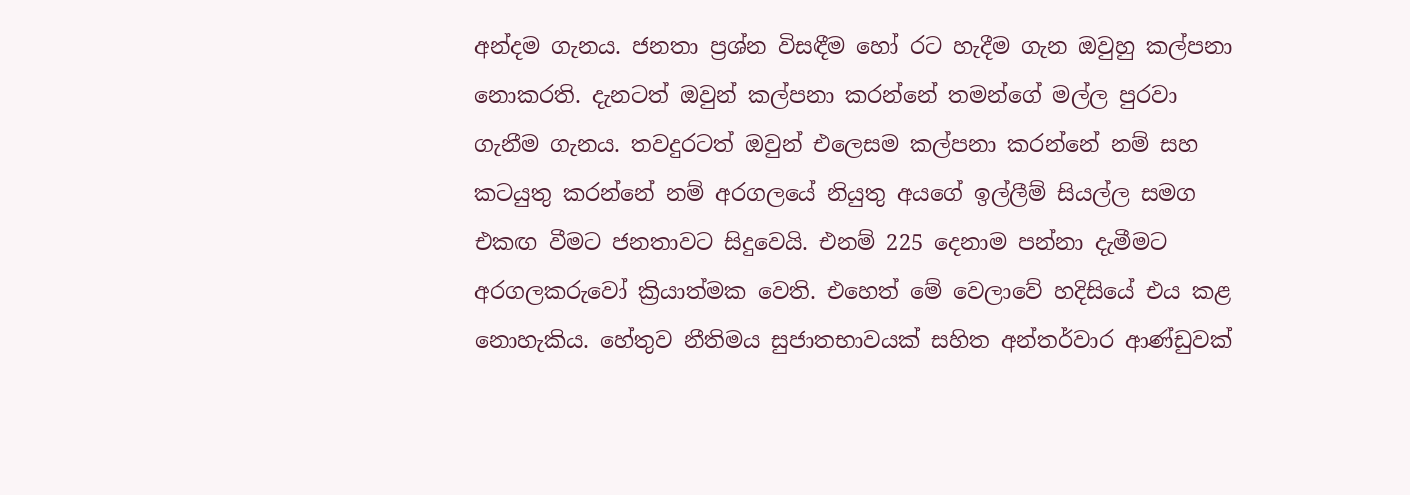අන්දම ගැනය. ජනතා ප්‍රශ්න විසඳීම හෝ රට හැදීම ගැන ඔවුහු කල්පනා නොකරති. දැනටත් ඔවුන් කල්පනා කරන්නේ තමන්ගේ මල්ල පුරවා ගැනීම ගැනය. තවදුරටත් ඔවුන් එලෙසම කල්පනා කරන්නේ නම් සහ කටයුතු කරන්නේ නම් අරගලයේ නියුතු අයගේ ඉල්ලීම් සියල්ල සමග එකඟ වීමට ජනතාවට සිදුවෙයි. එනම් 225 දෙනාම පන්නා දැමීමට අරගලකරුවෝ ක්‍රියාත්මක වෙති. එහෙත් මේ වෙලාවේ හදිසියේ එය කළ නොහැකිය. හේතුව නීතිමය සුජාතභාවයක් සහිත අන්තර්වාර ආණ්ඩුවක්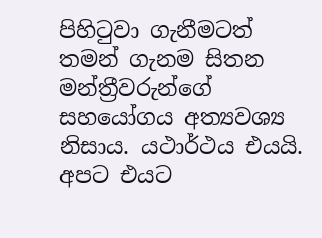පිහිටුවා ගැනීමටත් තමන් ගැනම සිතන මන්ත්‍රීවරුන්ගේ සහයෝගය අත්‍යවශ්‍ය නිසාය. යථාර්ථය එයයි. අපට එයට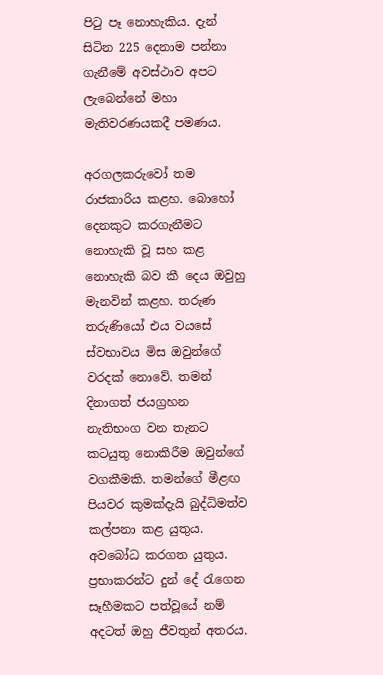පිටු පෑ නොහැකිය. දැන් සිටින 225 දෙනාම පන්නා ගැනීමේ අවස්ථාව අපට ලැබෙන්නේ මහා මැතිවරණයකදී පමණය.

අරගලකරුවෝ තම රාජකාරිය කළහ. බොහෝ දෙනකුට කරගැනීමට නොහැකි වූ සහ කළ නොහැකි බව කී දෙය ඔවුහු මැනවින් කළහ. තරුණ තරුණියෝ එය වයසේ ස්වභාවය මිස ඔවුන්ගේ වරදක් නොවේ. තමන් දිනාගත් ජයග්‍රහන නැතිභංග වන තැනට කටයුතු නොකිරීම ඔවුන්ගේ වගකීමකි. තමන්ගේ මීළඟ පියවර කුමක්දැයි බුද්ධිමත්ව කල්පනා කළ යුතුය. අවබෝධ කරගත යුතුය. ප්‍රභාකරන්ට දුන් දේ රැගෙන සෑහීමකට පත්වූයේ නම් අදටත් ඔහු ජීවතුන් අතරය.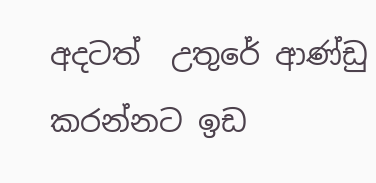අදටත්  උතුරේ ආණ්ඩු කරන්නට ඉඩ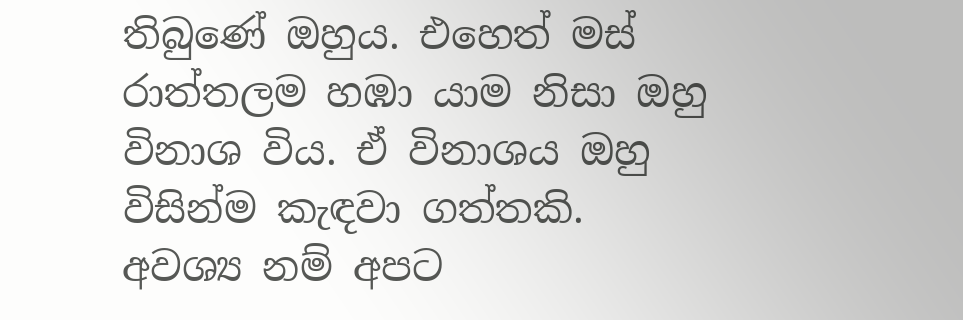තිබුණේ ඔහුය. එහෙත් මස් රාත්තලම හඹා යාම නිසා ඔහු විනාශ විය. ඒ විනාශය ඔහු විසින්ම කැඳවා ගත්තකි. අවශ්‍ය නම් අපට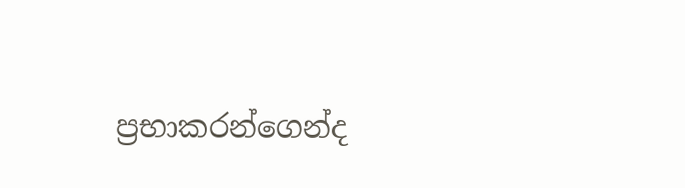ප්‍රභාකරන්ගෙන්ද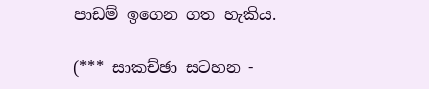පාඩම් ඉගෙන ගත හැකිය.

(*** සාකච්ඡා සටහන -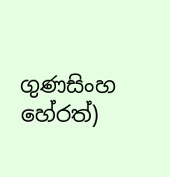ගුණසිංහ හේරත්)